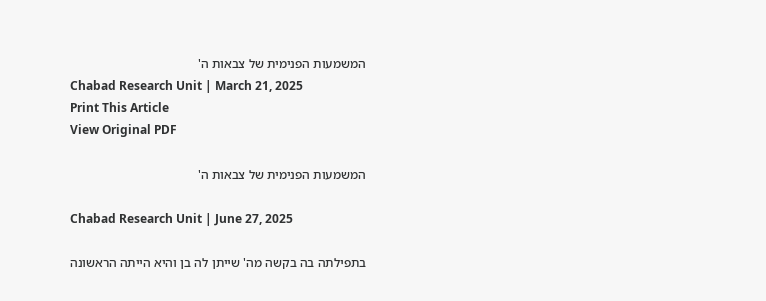המשמעות הפנימית של צבאות ה'
Chabad Research Unit | March 21, 2025
Print This Article
View Original PDF

המשמעות הפנימית של צבאות ה'

Chabad Research Unit | June 27, 2025

בתפילתה בה בקשה מה' שייתן לה בן והיא הייתה הראשונה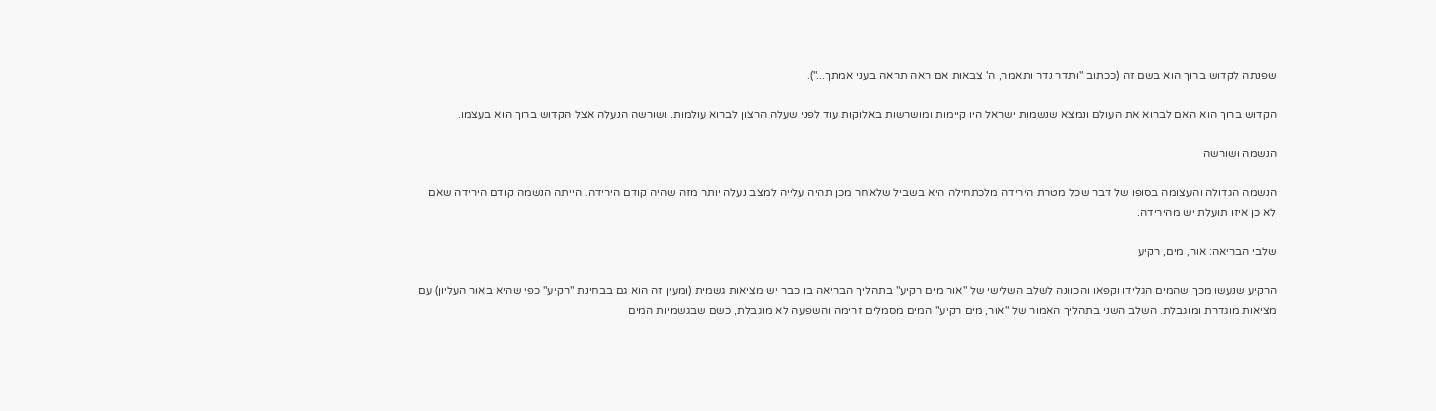שפנתה לקדוש ברוך הוא בשם זה (ככתוב "ותדר נדר ותאמר, ה' צבאות אם ראה תראה בעני אמתך...").

הקדוש ברוך הוא האם לברוא את העולם ונמצא שנשמות ישראל היו קיימות ומושרשות באלוקות עוד לפני שעלה הרצון לברוא עולמות. ושורשה הנעלה אצל הקדוש ברוך הוא בעצמו.

הנשמה ושורשה

הנשמה הגדולה והעצומה בסופו של דבר שכל מטרת הירידה מלכתחילה היא בשביל שלאחר מכן תהיה עלייה למצב נעלה יותר מזה שהיה קודם הירידה. הייתה הנשמה קודם הירידה שאם לא כן איזו תועלת יש מהירידה.

שלבי הבריאה: אור, מים, רקיע

הרקיע שנעשו מכך שהמים הגלידו וקפאו והכוונה לשלב השלישי של "אור מים רקיע" בתהליך הבריאה בו כבר יש מציאות גשמית (ומעין זה הוא גם בבחינת "רקיע" כפי שהיא באור העליון) עם מציאות מוגדרת ומוגבלת. השלב השני בתהליך האמור של "אור, מים רקיע" המים מסמלים זרימה והשפעה לא מוגבלת, כשם שבגשמיות המים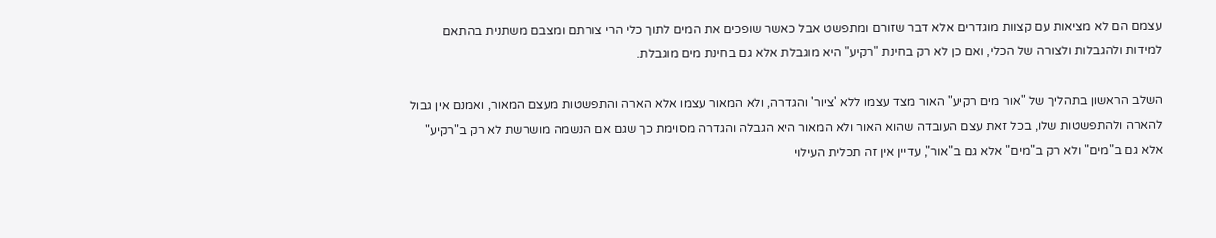עצמם הם לא מציאות עם קצוות מוגדרים אלא דבר שזורם ומתפשט אבל כאשר שופכים את המים לתוך כלי הרי צורתם ומצבם משתנית בהתאם למידות ולהגבלות ולצורה של הכלי, ואם כן לא רק בחינת "רקיע" היא מוגבלת אלא גם בחינת מים מוגבלת.

השלב הראשון בתהליך של "אור מים רקיע" האור מצד עצמו ללא 'ציור' והגדרה, ולא המאור עצמו אלא הארה והתפשטות מעצם המאור, ואמנם אין גבול להארה ולהתפשטות שלו, בכל זאת עצם העובדה שהוא האור ולא המאור היא הגבלה והגדרה מסוימת כך שגם אם הנשמה מושרשת לא רק ב"רקיע" אלא גם ב"מים" ולא רק ב"מים" אלא גם ב"אור", עדיין אין זה תכלית העילוי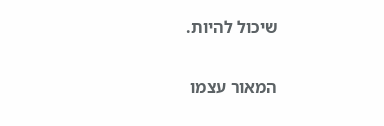שיכול להיות.

המאור עצמו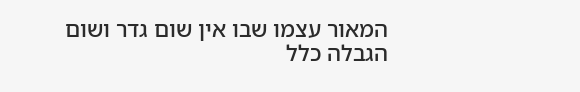המאור עצמו שבו אין שום גדר ושום הגבלה כלל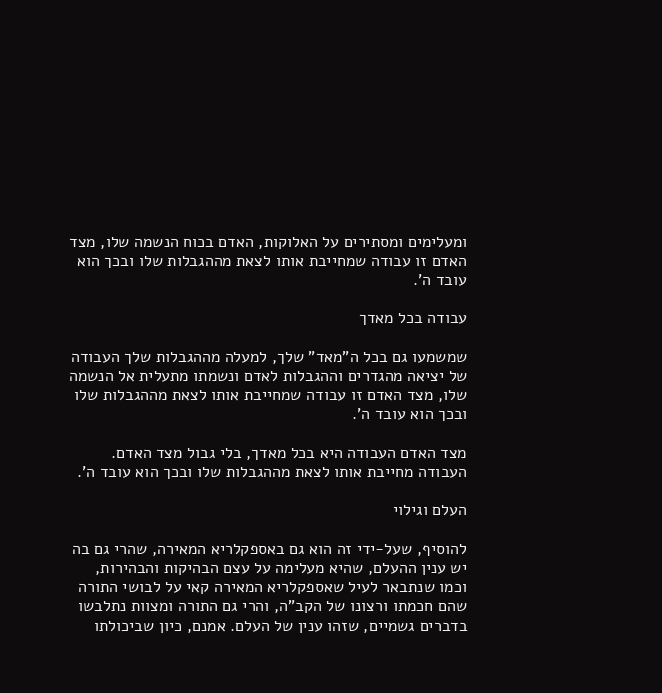ומעלימים ומסתירים על האלוקות, האדם בכוח הנשמה שלו, מצד האדם זו עבודה שמחייבת אותו לצאת מההגבלות שלו ובכך הוא עובד ה'.

עבודה בכל מאדך

שמשמעו גם בכל ה"מאד" שלך, למעלה מההגבלות שלך העבודה של יציאה מהגדרים וההגבלות לאדם ונשמתו מתעלית אל הנשמה שלו, מצד האדם זו עבודה שמחייבת אותו לצאת מההגבלות שלו ובכך הוא עובד ה'.

מצד האדם העבודה היא בכל מאדך, בלי גבול מצד האדם. העבודה מחייבת אותו לצאת מההגבלות שלו ובכך הוא עובד ה'.

העלם וגילוי

להוסיף, שעל-ידי זה הוא גם באספקלריא המאירה, שהרי גם בה יש ענין ההעלם, שהיא מעלימה על עצם הבהיקות והבהירות, וכמו שנתבאר לעיל שאספקלריא המאירה קאי על לבושי התורה שהם חכמתו ורצונו של הקב"ה, והרי גם התורה ומצוות נתלבשו בדברים גשמיים, שזהו ענין של העלם. אמנם, כיון שביכולתו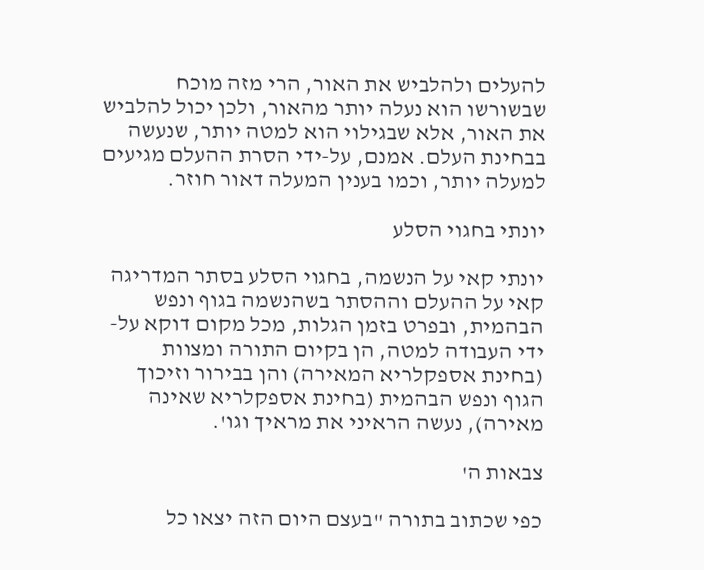להעלים ולהלביש את האור, הרי מזה מוכח שבשורשו הוא נעלה יותר מהאור, ולכן יכול להלביש את האור, אלא שבגילוי הוא למטה יותר, שנעשה בבחינת העלם. אמנם, על-ידי הסרת ההעלם מגיעים למעלה יותר, וכמו בענין המעלה דאור חוזר.

יונתי בחגוי הסלע

יונתי קאי על הנשמה, בחגוי הסלע בסתר המדריגה קאי על ההעלם וההסתר בשהנשמה בגוף ונפש הבהמית, ובפרט בזמן הגלות, מכל מקום דוקא על-ידי העבודה למטה, הן בקיום התורה ומצוות (בחינת אספקלריא המאירה) והן בבירור וזיכוך הגוף ונפש הבהמית (בחינת אספקלריא שאינה מאירה), נעשה הראיני את מראיך וגו'.

צבאות ה'

כפי שכתוב בתורה "בעצם היום הזה יצאו כל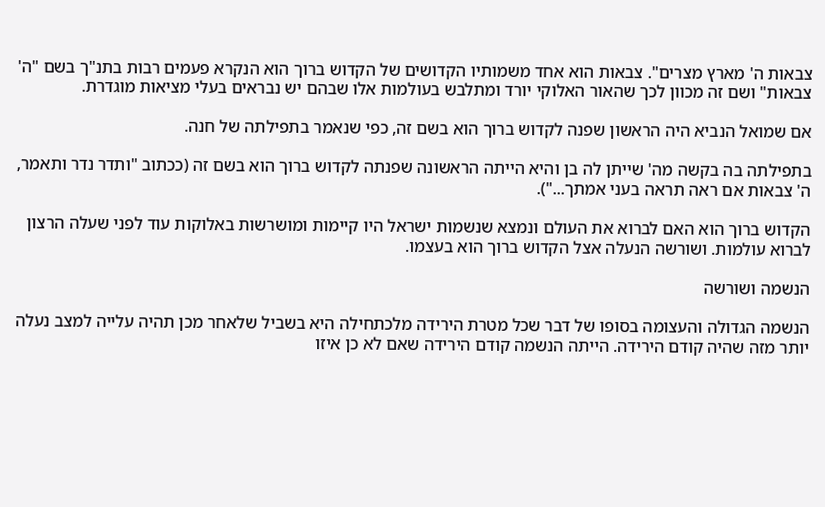צבאות ה' מארץ מצרים". צבאות הוא אחד משמותיו הקדושים של הקדוש ברוך הוא הנקרא פעמים רבות בתנ"ך בשם "ה' צבאות" ושם זה מכוון לכך שהאור האלוקי יורד ומתלבש בעולמות אלו שבהם יש נבראים בעלי מציאות מוגדרת.

אם שמואל הנביא היה הראשון שפנה לקדוש ברוך הוא בשם זה, כפי שנאמר בתפילתה של חנה.

בתפילתה בה בקשה מה' שייתן לה בן והיא הייתה הראשונה שפנתה לקדוש ברוך הוא בשם זה (ככתוב "ותדר נדר ותאמר, ה' צבאות אם ראה תראה בעני אמתך...").

הקדוש ברוך הוא האם לברוא את העולם ונמצא שנשמות ישראל היו קיימות ומושרשות באלוקות עוד לפני שעלה הרצון לברוא עולמות. ושורשה הנעלה אצל הקדוש ברוך הוא בעצמו.

הנשמה ושורשה

הנשמה הגדולה והעצומה בסופו של דבר שכל מטרת הירידה מלכתחילה היא בשביל שלאחר מכן תהיה עלייה למצב נעלה יותר מזה שהיה קודם הירידה. הייתה הנשמה קודם הירידה שאם לא כן איזו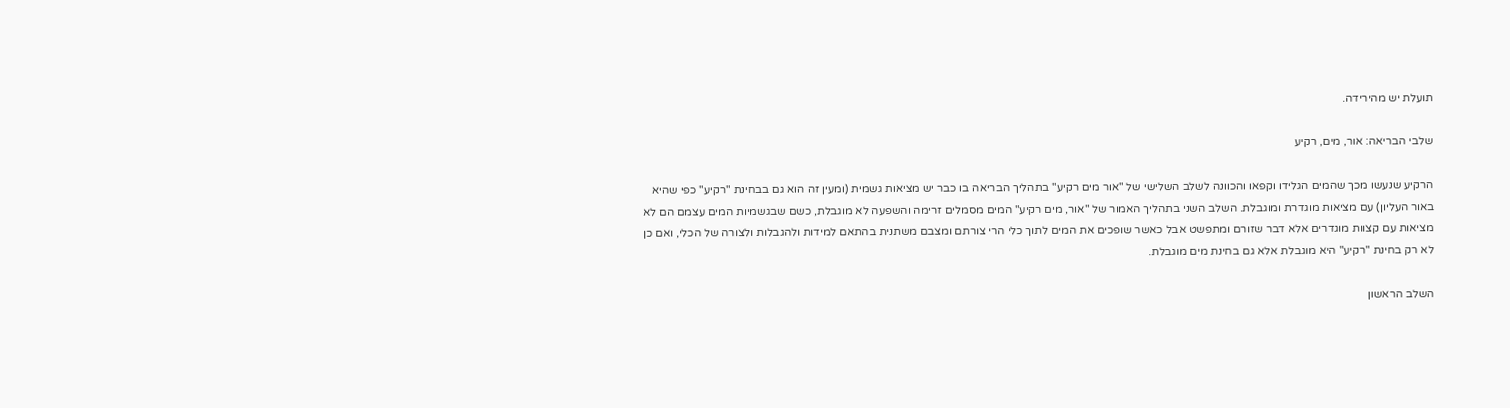תועלת יש מהירידה.

שלבי הבריאה: אור, מים, רקיע

הרקיע שנעשו מכך שהמים הגלידו וקפאו והכוונה לשלב השלישי של "אור מים רקיע" בתהליך הבריאה בו כבר יש מציאות גשמית (ומעין זה הוא גם בבחינת "רקיע" כפי שהיא באור העליון) עם מציאות מוגדרת ומוגבלת. השלב השני בתהליך האמור של "אור, מים רקיע" המים מסמלים זרימה והשפעה לא מוגבלת, כשם שבגשמיות המים עצמם הם לא מציאות עם קצוות מוגדרים אלא דבר שזורם ומתפשט אבל כאשר שופכים את המים לתוך כלי הרי צורתם ומצבם משתנית בהתאם למידות ולהגבלות ולצורה של הכלי, ואם כן לא רק בחינת "רקיע" היא מוגבלת אלא גם בחינת מים מוגבלת.

השלב הראשון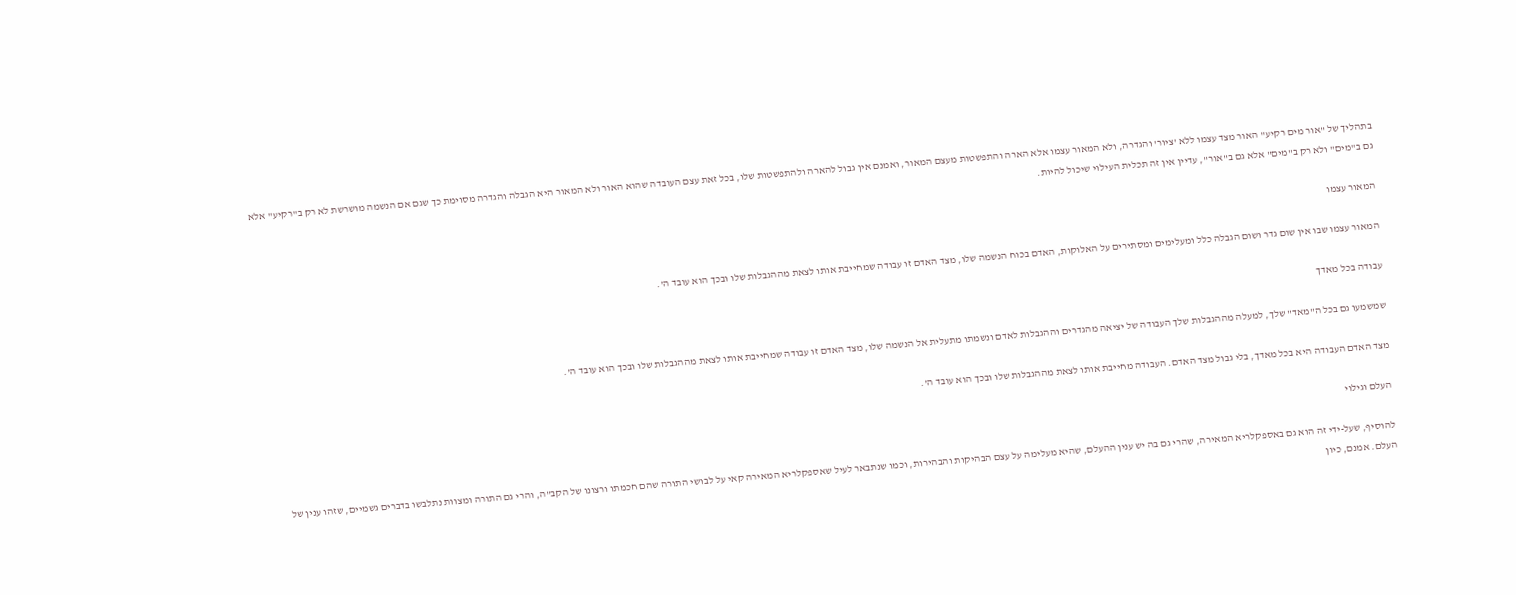בתהליך של "אור מים רקיע" האור מצד עצמו ללא 'ציור' והגדרה, ולא המאור עצמו אלא הארה והתפשטות מעצם המאור, ואמנם אין גבול להארה ולהתפשטות שלו, בכל זאת עצם העובדה שהוא האור ולא המאור היא הגבלה והגדרה מסוימת כך שגם אם הנשמה מושרשת לא רק ב"רקיע" אלא גם ב"מים" ולא רק ב"מים" אלא גם ב"אור", עדיין אין זה תכלית העילוי שיכול להיות.

המאור עצמו

המאור עצמו שבו אין שום גדר ושום הגבלה כלל ומעלימים ומסתירים על האלוקות, האדם בכוח הנשמה שלו, מצד האדם זו עבודה שמחייבת אותו לצאת מההגבלות שלו ובכך הוא עובד ה'.

עבודה בכל מאדך

שמשמעו גם בכל ה"מאד" שלך, למעלה מההגבלות שלך העבודה של יציאה מהגדרים וההגבלות לאדם ונשמתו מתעלית אל הנשמה שלו, מצד האדם זו עבודה שמחייבת אותו לצאת מההגבלות שלו ובכך הוא עובד ה'.

מצד האדם העבודה היא בכל מאדך, בלי גבול מצד האדם. העבודה מחייבת אותו לצאת מההגבלות שלו ובכך הוא עובד ה'.

העלם וגילוי

להוסיף, שעל-ידי זה הוא גם באספקלריא המאירה, שהרי גם בה יש ענין ההעלם, שהיא מעלימה על עצם הבהיקות והבהירות, וכמו שנתבאר לעיל שאספקלריא המאירה קאי על לבושי התורה שהם חכמתו ורצונו של הקב"ה, והרי גם התורה ומצוות נתלבשו בדברים גשמיים, שזהו ענין של העלם. אמנם, כיון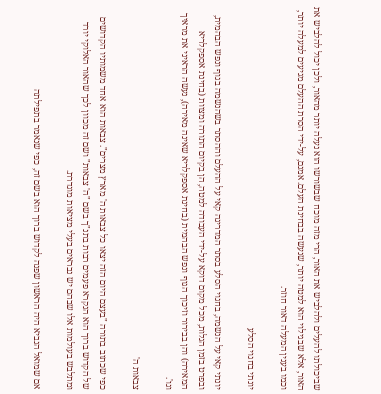שביכולתו להעלים ולהלביש את האור, הרי מזה מוכח שבשורשו הוא נעלה יותר מהאור, ולכן יכול להלביש את האור, אלא שבגילוי הוא למטה יותר, שנעשה בבחינת העלם. אמנם, על-ידי הסרת ההעלם מגיעים למעלה יותר, וכמו בענין המעלה דאור חוזר.

יונתי בחגוי הסלע

יונתי קאי על הנשמה, בחגוי הסלע בסתר המדריגה קאי על ההעלם וההסתר בשהנשמה בגוף ונפש הבהמית, ובפרט בזמן הגלות, מכל מקום דוקא על-ידי העבודה למטה, הן בקיום התורה ומצוות (בחינת אספקלריא המאירה) והן בבירור וזיכוך הגוף ונפש הבהמית (בחינת אספקלריא שאינה מאירה), נעשה הראיני את מראיך וגו'.

צבאות ה'

כפי שכתוב בתורה "בעצם היום הזה יצאו כל צבאות ה' מארץ מצרים". צבאות הוא אחד משמותיו הקדושים של הקדוש ברוך הוא הנקרא פעמים רבות בתנ"ך בשם "ה' צבאות" ושם זה מכוון לכך שהאור האלוקי יורד ומתלבש בעולמות אלו שבהם יש נבראים בעלי מציאות מוגדרת.

אם שמואל הנביא היה הראשון שפנה לקדוש ברוך הוא בשם זה, כפי שנאמר בתפילתה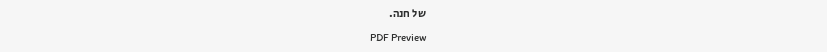של חנה.

PDF Preview